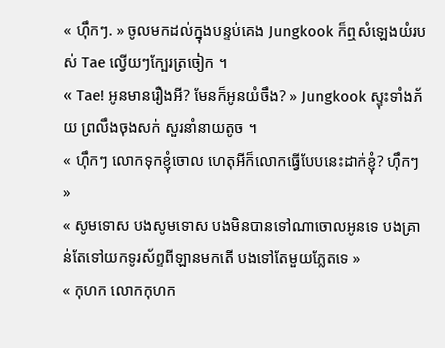« ហ៊ឹកៗ. » ចូលមកដល់ក្នុងបន្ទប់គេង Jungkook ក៏ឮសំឡេងយំរបស់ Tae ល្វើយៗក្បែរត្រចៀក ។
« Tae! អូនមានរឿងអី? មែនក៏អូនយំចឹង? » Jungkook ស្ទុះទាំងភ័យ ព្រលឹងចុងសក់ សួរនាំនាយតូច ។
« ហ៊ឹកៗ លោកទុកខ្ញុំចោល ហេតុអីក៏លោកធ្វើបែបនេះដាក់ខ្ញុំ? ហ៊ឹកៗ »
« សូមទោស បងសូមទោស បងមិនបានទៅណាចោលអូនទេ បងគ្រាន់តែទៅយកទូរស័ព្ទពីឡានមកតើ បងទៅតែមួយភ្លែតទេ »
« កុហក លោកកុហក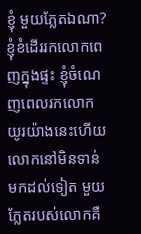ខ្ញុំ មួយភ្លែតឯណា? ខ្ញុំខំដើររកលោកពេញក្នុងផ្ទះ ខ្ញុំចំណេញពេលរកលោកយូរយ៉ាងនេះហើយ លោកនៅមិនទាន់មកដល់ទៀត មួយភ្លែតរបស់លោកគឺ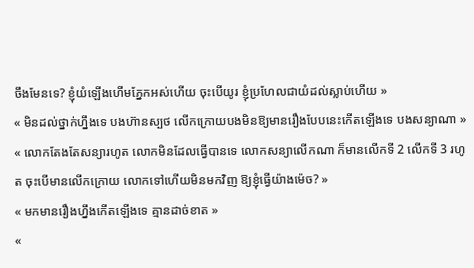ចឹងមែនទេ? ខ្ញុំយំឡើងហើមភ្នែកអស់ហើយ ចុះបើយូរ ខ្ញុំប្រហែលជាយំដល់ស្លាប់ហើយ »
« មិនដល់ថ្នាក់ហ្នឹងទេ បងហ៊ានស្បថ លើកក្រោយបងមិនឱ្យមានរឿងបែបនេះកើតឡើងទេ បងសន្យាណា »
« លោកតែងតែសន្យារហូត លោកមិនដែលធ្វើបានទេ លោកសន្យាលើកណា ក៏មានលើកទី 2 លើកទី 3 រហូត ចុះបើមានលើកក្រោយ លោកទៅហើយមិនមកវិញ ឱ្យខ្ញុំធ្វើយ៉ាងម៉េច? »
« មកមានរឿងហ្នឹងកើតឡើងទេ គ្មានដាច់ខាត »
«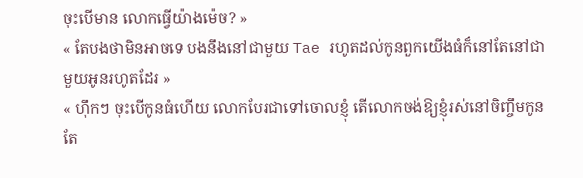ចុះបើមាន លោកធ្វើយ៉ាងម៉េច? »
« តែបងថាមិនអាចទេ បងនឹងនៅជាមួយ Tae រហូតដល់កូនពួកយើងធំក៏នៅតែនៅជាមួយអូនរហូតដែរ »
« ហ៊ឹកៗ ចុះបើកូនធំហើយ លោកបែរជាទៅចោលខ្ញុំ តើលោកចង់ឱ្យខ្ញុំរស់នៅចិញ្ចឹមកូនតែ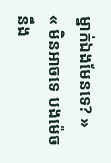ម្នាក់ឯងមែនទេ? »
« មិនអាចទេ បងម៉េចនឹង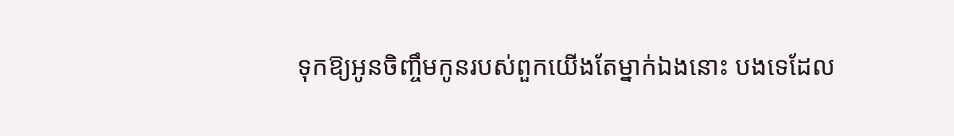ទុកឱ្យអូនចិញ្ចឹមកូនរបស់ពួកយើងតែម្នាក់ឯងនោះ បងទេដែល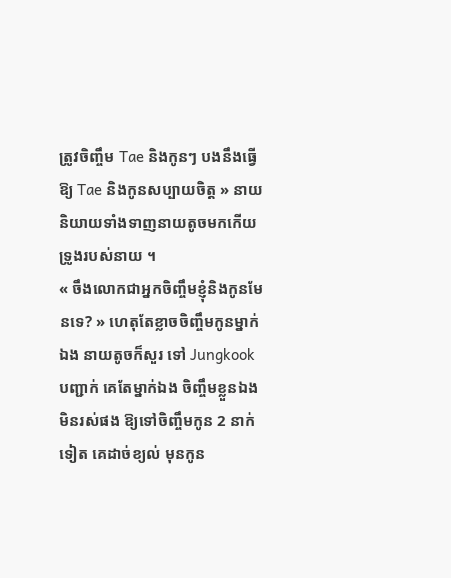ត្រូវចិញ្ចឹម Tae និងកូនៗ បងនឹងធ្វើឱ្យ Tae និងកូនសប្បាយចិត្ត » នាយនិយាយទាំងទាញនាយតូចមកកើយទ្រូងរបស់នាយ ។
« ចឹងលោកជាអ្នកចិញ្ចឹមខ្ញុំនិងកូនមែនទេ? » ហេតុតែខ្លាចចិញ្ចឹមកូនម្នាក់ឯង នាយតូចក៏សួរ ទៅ Jungkook បញ្ជាក់ គេតែម្នាក់ឯង ចិញ្ចឹមខ្លួនឯងមិនរស់ផង ឱ្យទៅចិញ្ចឹមកូន 2 នាក់ទៀត គេដាច់ខ្យល់ មុនកូន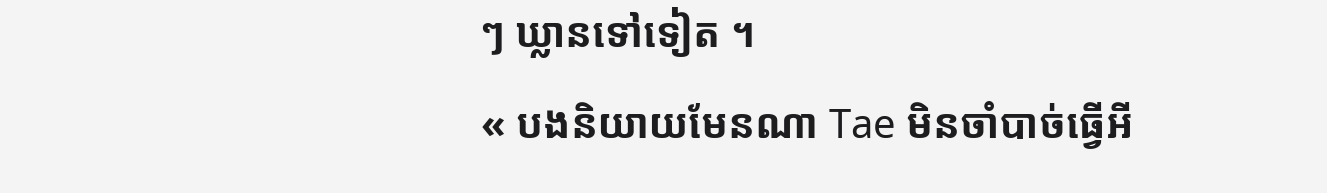ៗ ឃ្លានទៅទៀត ។
« បងនិយាយមែនណា Tae មិនចាំបាច់ធ្វើអី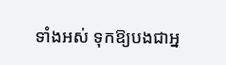ទាំងអស់ ទុកឱ្យបងជាអ្ន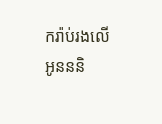ករ៉ាប់រងលើអូនននិ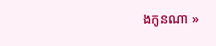ងកូនណា »